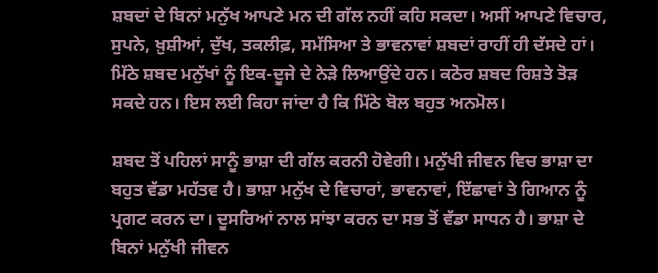ਸ਼ਬਦਾਂ ਦੇ ਬਿਨਾਂ ਮਨੁੱਖ ਆਪਣੇ ਮਨ ਦੀ ਗੱਲ ਨਹੀਂ ਕਹਿ ਸਕਦਾ। ਅਸੀਂ ਆਪਣੇ ਵਿਚਾਰ, ਸੁਪਨੇ, ਖ਼ੁਸ਼ੀਆਂ, ਦੁੱਖ, ਤਕਲੀਫ਼, ਸਮੱਸਿਆ ਤੇ ਭਾਵਨਾਵਾਂ ਸ਼ਬਦਾਂ ਰਾਹੀਂ ਹੀ ਦੱਸਦੇ ਹਾਂ। ਮਿੱਠੇ ਸ਼ਬਦ ਮਨੁੱਖਾਂ ਨੂੰ ਇਕ-ਦੂਜੇ ਦੇ ਨੇੜੇ ਲਿਆਉਂਦੇ ਹਨ। ਕਠੋਰ ਸ਼ਬਦ ਰਿਸ਼ਤੇ ਤੋੜ ਸਕਦੇ ਹਨ। ਇਸ ਲਈ ਕਿਹਾ ਜਾਂਦਾ ਹੈ ਕਿ ਮਿੱਠੇ ਬੋਲ ਬਹੁਤ ਅਨਮੋਲ।

ਸ਼ਬਦ ਤੋਂ ਪਹਿਲਾਂ ਸਾਨੂੰ ਭਾਸ਼ਾ ਦੀ ਗੱਲ ਕਰਨੀ ਹੋਵੇਗੀ। ਮਨੁੱਖੀ ਜੀਵਨ ਵਿਚ ਭਾਸ਼ਾ ਦਾ ਬਹੁਤ ਵੱਡਾ ਮਹੱਤਵ ਹੈ। ਭਾਸ਼ਾ ਮਨੁੱਖ ਦੇ ਵਿਚਾਰਾਂ, ਭਾਵਨਾਵਾਂ, ਇੱਛਾਵਾਂ ਤੇ ਗਿਆਨ ਨੂੰ ਪ੍ਰਗਟ ਕਰਨ ਦਾ। ਦੂਸਰਿਆਂ ਨਾਲ ਸਾਂਝਾ ਕਰਨ ਦਾ ਸਭ ਤੋਂ ਵੱਡਾ ਸਾਧਨ ਹੈ। ਭਾਸ਼ਾ ਦੇ ਬਿਨਾਂ ਮਨੁੱਖੀ ਜੀਵਨ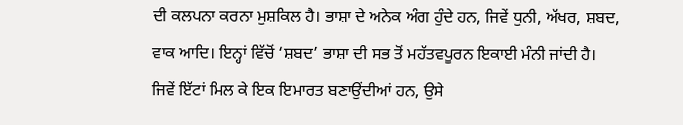ਦੀ ਕਲਪਨਾ ਕਰਨਾ ਮੁਸ਼ਕਿਲ ਹੈ। ਭਾਸ਼ਾ ਦੇ ਅਨੇਕ ਅੰਗ ਹੁੰਦੇ ਹਨ, ਜਿਵੇਂ ਧੁਨੀ, ਅੱਖਰ, ਸ਼ਬਦ, ਵਾਕ ਆਦਿ। ਇਨ੍ਹਾਂ ਵਿੱਚੋਂ ‘ਸ਼ਬਦ’ ਭਾਸ਼ਾ ਦੀ ਸਭ ਤੋਂ ਮਹੱਤਵਪੂਰਨ ਇਕਾਈ ਮੰਨੀ ਜਾਂਦੀ ਹੈ। ਜਿਵੇਂ ਇੱਟਾਂ ਮਿਲ ਕੇ ਇਕ ਇਮਾਰਤ ਬਣਾਉਂਦੀਆਂ ਹਨ, ਉਸੇ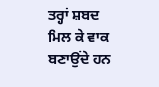ਤਰ੍ਹਾਂ ਸ਼ਬਦ ਮਿਲ ਕੇ ਵਾਕ ਬਣਾਉਂਦੇ ਹਨ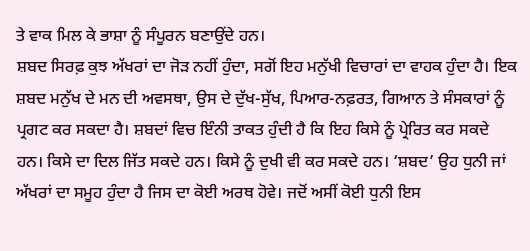ਤੇ ਵਾਕ ਮਿਲ ਕੇ ਭਾਸ਼ਾ ਨੂੰ ਸੰਪੂਰਨ ਬਣਾਉਂਦੇ ਹਨ।
ਸ਼ਬਦ ਸਿਰਫ਼ ਕੁਝ ਅੱਖਰਾਂ ਦਾ ਜੋੜ ਨਹੀਂ ਹੁੰਦਾ, ਸਗੋਂ ਇਹ ਮਨੁੱਖੀ ਵਿਚਾਰਾਂ ਦਾ ਵਾਹਕ ਹੁੰਦਾ ਹੈ। ਇਕ ਸ਼ਬਦ ਮਨੁੱਖ ਦੇ ਮਨ ਦੀ ਅਵਸਥਾ, ਉਸ ਦੇ ਦੁੱਖ-ਸੁੱਖ, ਪਿਆਰ-ਨਫ਼ਰਤ, ਗਿਆਨ ਤੇ ਸੰਸਕਾਰਾਂ ਨੂੰ ਪ੍ਰਗਟ ਕਰ ਸਕਦਾ ਹੈ। ਸ਼ਬਦਾਂ ਵਿਚ ਇੰਨੀ ਤਾਕਤ ਹੁੰਦੀ ਹੈ ਕਿ ਇਹ ਕਿਸੇ ਨੂੰ ਪ੍ਰੇਰਿਤ ਕਰ ਸਕਦੇ ਹਨ। ਕਿਸੇ ਦਾ ਦਿਲ ਜਿੱਤ ਸਕਦੇ ਹਨ। ਕਿਸੇ ਨੂੰ ਦੁਖੀ ਵੀ ਕਰ ਸਕਦੇ ਹਨ। ‘ਸ਼ਬਦ’ ਉਹ ਧੁਨੀ ਜਾਂ ਅੱਖਰਾਂ ਦਾ ਸਮੂਹ ਹੁੰਦਾ ਹੈ ਜਿਸ ਦਾ ਕੋਈ ਅਰਥ ਹੋਵੇ। ਜਦੋਂ ਅਸੀਂ ਕੋਈ ਧੁਨੀ ਇਸ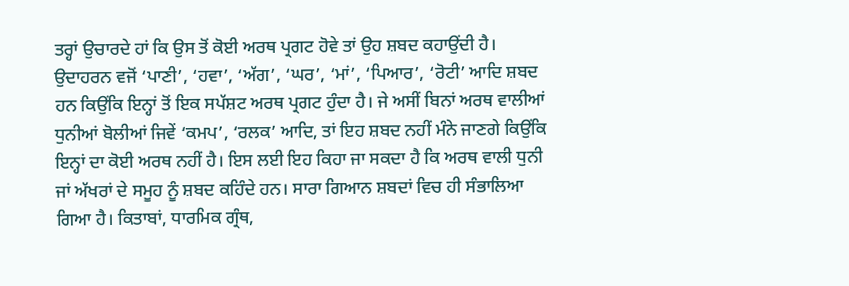ਤਰ੍ਹਾਂ ਉਚਾਰਦੇ ਹਾਂ ਕਿ ਉਸ ਤੋਂ ਕੋਈ ਅਰਥ ਪ੍ਰਗਟ ਹੋਵੇ ਤਾਂ ਉਹ ਸ਼ਬਦ ਕਹਾਉਂਦੀ ਹੈ। ਉਦਾਹਰਨ ਵਜੋਂ ‘ਪਾਣੀ’, ‘ਹਵਾ’, ‘ਅੱਗ’, ‘ਘਰ’, ‘ਮਾਂ’, ‘ਪਿਆਰ’, ‘ਰੋਟੀ’ ਆਦਿ ਸ਼ਬਦ ਹਨ ਕਿਉਂਕਿ ਇਨ੍ਹਾਂ ਤੋਂ ਇਕ ਸਪੱਸ਼ਟ ਅਰਥ ਪ੍ਰਗਟ ਹੁੰਦਾ ਹੈ। ਜੇ ਅਸੀਂ ਬਿਨਾਂ ਅਰਥ ਵਾਲੀਆਂ ਧੁਨੀਆਂ ਬੋਲੀਆਂ ਜਿਵੇਂ ‘ਕਮਪ’, ‘ਰਲਕ’ ਆਦਿ, ਤਾਂ ਇਹ ਸ਼ਬਦ ਨਹੀਂ ਮੰਨੇ ਜਾਣਗੇ ਕਿਉਂਕਿ ਇਨ੍ਹਾਂ ਦਾ ਕੋਈ ਅਰਥ ਨਹੀਂ ਹੈ। ਇਸ ਲਈ ਇਹ ਕਿਹਾ ਜਾ ਸਕਦਾ ਹੈ ਕਿ ਅਰਥ ਵਾਲੀ ਧੁਨੀ ਜਾਂ ਅੱਖਰਾਂ ਦੇ ਸਮੂਹ ਨੂੰ ਸ਼ਬਦ ਕਹਿੰਦੇ ਹਨ। ਸਾਰਾ ਗਿਆਨ ਸ਼ਬਦਾਂ ਵਿਚ ਹੀ ਸੰਭਾਲਿਆ ਗਿਆ ਹੈ। ਕਿਤਾਬਾਂ, ਧਾਰਮਿਕ ਗ੍ਰੰਥ,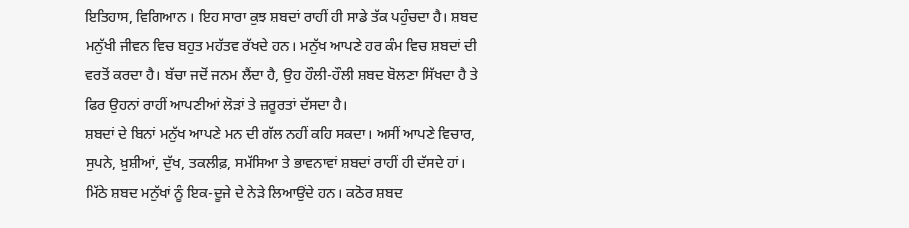ਇਤਿਹਾਸ, ਵਿਗਿਆਨ । ਇਹ ਸਾਰਾ ਕੁਝ ਸ਼ਬਦਾਂ ਰਾਹੀਂ ਹੀ ਸਾਡੇ ਤੱਕ ਪਹੁੰਚਦਾ ਹੈ। ਸ਼ਬਦ ਮਨੁੱਖੀ ਜੀਵਨ ਵਿਚ ਬਹੁਤ ਮਹੱਤਵ ਰੱਖਦੇ ਹਨ। ਮਨੁੱਖ ਆਪਣੇ ਹਰ ਕੰਮ ਵਿਚ ਸ਼ਬਦਾਂ ਦੀ ਵਰਤੋਂ ਕਰਦਾ ਹੈ। ਬੱਚਾ ਜਦੋਂ ਜਨਮ ਲੈਂਦਾ ਹੈ, ਉਹ ਹੌਲੀ-ਹੌਲੀ ਸ਼ਬਦ ਬੋਲਣਾ ਸਿੱਖਦਾ ਹੈ ਤੇ ਫਿਰ ਉਹਨਾਂ ਰਾਹੀਂ ਆਪਣੀਆਂ ਲੋੜਾਂ ਤੇ ਜ਼ਰੂਰਤਾਂ ਦੱਸਦਾ ਹੈ।
ਸ਼ਬਦਾਂ ਦੇ ਬਿਨਾਂ ਮਨੁੱਖ ਆਪਣੇ ਮਨ ਦੀ ਗੱਲ ਨਹੀਂ ਕਹਿ ਸਕਦਾ। ਅਸੀਂ ਆਪਣੇ ਵਿਚਾਰ, ਸੁਪਨੇ, ਖ਼ੁਸ਼ੀਆਂ, ਦੁੱਖ, ਤਕਲੀਫ਼, ਸਮੱਸਿਆ ਤੇ ਭਾਵਨਾਵਾਂ ਸ਼ਬਦਾਂ ਰਾਹੀਂ ਹੀ ਦੱਸਦੇ ਹਾਂ। ਮਿੱਠੇ ਸ਼ਬਦ ਮਨੁੱਖਾਂ ਨੂੰ ਇਕ-ਦੂਜੇ ਦੇ ਨੇੜੇ ਲਿਆਉਂਦੇ ਹਨ। ਕਠੋਰ ਸ਼ਬਦ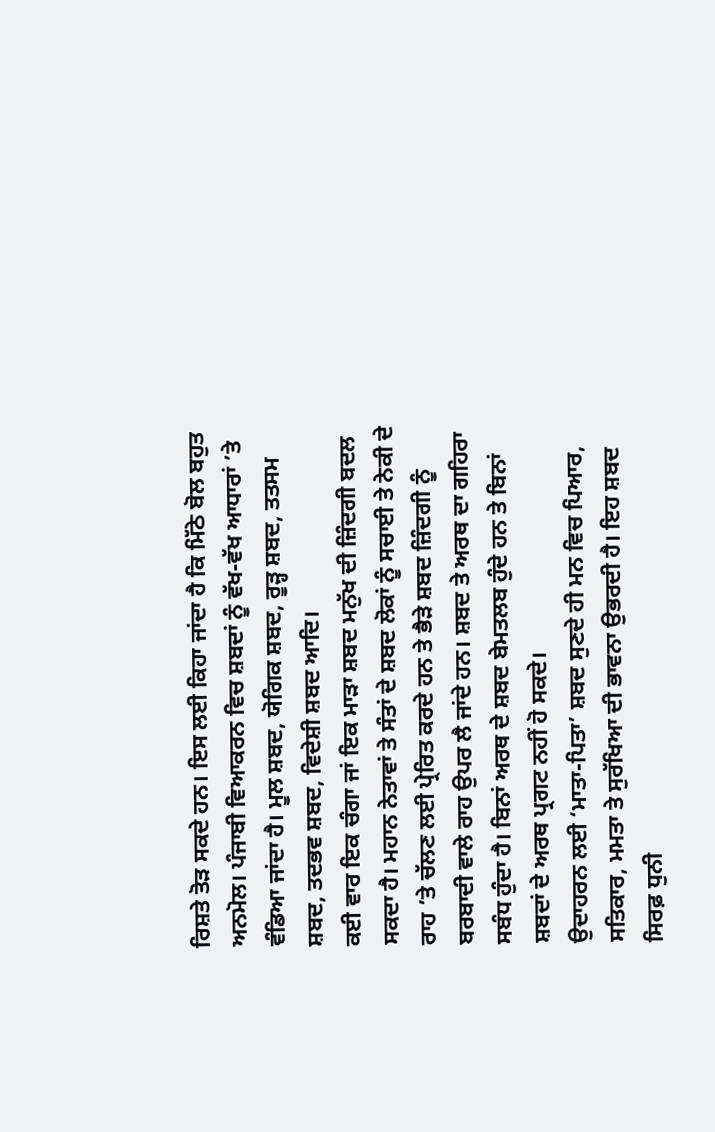ਰਿਸ਼ਤੇ ਤੋੜ ਸਕਦੇ ਹਨ। ਇਸ ਲਈ ਕਿਹਾ ਜਾਂਦਾ ਹੈ ਕਿ ਮਿੱਠੇ ਬੋਲ ਬਹੁਤ ਅਨਮੋਲ। ਪੰਜਾਬੀ ਵਿਆਕਰਨ ਵਿਚ ਸ਼ਬਦਾਂ ਨੂੰ ਵੱਖ-ਵੱਖ ਆਧਾਰਾਂ ’ਤੇ ਵੰਡਿਆ ਜਾਂਦਾ ਹੈ। ਮੂਲ ਸ਼ਬਦ, ਯੋਗਿਕ ਸ਼ਬਦ, ਰੂੜ੍ਹ ਸ਼ਬਦ, ਤਤਸਮ ਸ਼ਬਦ, ਤਦਭਵ ਸ਼ਬਦ, ਵਿਦੇਸ਼ੀ ਸ਼ਬਦ ਆਦਿ।
ਕਈ ਵਾਰ ਇਕ ਚੰਗਾ ਜਾਂ ਇਕ ਮਾੜਾ ਸ਼ਬਦ ਮਨੁੱਖ ਦੀ ਜ਼ਿੰਦਗੀ ਬਦਲ ਸਕਦਾ ਹੈ। ਮਹਾਨ ਨੇਤਾਵਾਂ ਤੇ ਸੰਤਾਂ ਦੇ ਸ਼ਬਦ ਲੋਕਾਂ ਨੂੰ ਸਚਾਈ ਤੇ ਨੇਕੀ ਦੇ ਰਾਹ ’ਤੇ ਚੱਲਣ ਲਈ ਪ੍ਰੇਰਿਤ ਕਰਦੇ ਹਨ ਤੇ ਭੈੜੇ ਸ਼ਬਦ ਜ਼ਿੰਦਗੀ ਨੂੰ ਬਰਬਾਦੀ ਵਾਲੇ ਰਾਹ ਉਪਰ ਲੈ ਜਾਂਦੇ ਹਨ। ਸ਼ਬਦ ਤੇ ਅਰਥ ਦਾ ਗਹਿਰਾ ਸਬੰਧ ਹੁੰਦਾ ਹੈ। ਬਿਨਾਂ ਅਰਥ ਦੇ ਸ਼ਬਦ ਬੇਮਤਲਬ ਹੁੰਦੇ ਹਨ ਤੇ ਬਿਨਾਂ ਸ਼ਬਦਾਂ ਦੇ ਅਰਥ ਪ੍ਰਗਟ ਨਹੀਂ ਹੋ ਸਕਦੇ।
ਉਦਾਹਰਨ ਲਈ ‘ਮਾਤਾ-ਪਿਤਾ’ ਸ਼ਬਦ ਸੁਣਦੇ ਹੀ ਮਨ ਵਿਚ ਪਿਆਰ, ਸਤਿਕਾਰ, ਮਮਤਾ ਤੇ ਸੁਰੱਖਿਆ ਦੀ ਭਾਵਨਾ ਉਭਰਦੀ ਹੈ। ਇਹ ਸ਼ਬਦ ਸਿਰਫ਼ ਧੁਨੀ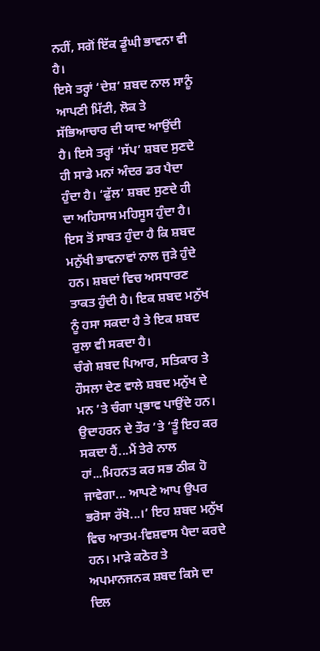ਨਹੀਂ, ਸਗੋਂ ਇੱਕ ਡੂੰਘੀ ਭਾਵਨਾ ਵੀ ਹੈ।
ਇਸੇ ਤਰ੍ਹਾਂ ‘ਦੇਸ਼’ ਸ਼ਬਦ ਨਾਲ ਸਾਨੂੰ ਆਪਣੀ ਮਿੱਟੀ, ਲੋਕ ਤੇ ਸੱਭਿਆਚਾਰ ਦੀ ਯਾਦ ਆਉਂਦੀ ਹੈ। ਇਸੇ ਤਰ੍ਹਾਂ ‘ਸੱਪ’ ਸ਼ਬਦ ਸੁਣਦੇ ਹੀ ਸਾਡੇ ਮਨਾਂ ਅੰਦਰ ਡਰ ਪੈਦਾ ਹੁੰਦਾ ਹੈ। ‘ਫੁੱਲ’ ਸ਼ਬਦ ਸੁਣਦੇ ਹੀ ਦਾ ਅਹਿਸਾਸ ਮਹਿਸੂਸ ਹੁੰਦਾ ਹੈ।
ਇਸ ਤੋਂ ਸਾਬਤ ਹੁੰਦਾ ਹੈ ਕਿ ਸ਼ਬਦ ਮਨੁੱਖੀ ਭਾਵਨਾਵਾਂ ਨਾਲ ਜੁੜੇ ਹੁੰਦੇ ਹਨ। ਸ਼ਬਦਾਂ ਵਿਚ ਅਸਧਾਰਣ ਤਾਕਤ ਹੁੰਦੀ ਹੈ। ਇਕ ਸ਼ਬਦ ਮਨੁੱਖ ਨੂੰ ਹਸਾ ਸਕਦਾ ਹੈ ਤੇ ਇਕ ਸ਼ਬਦ ਰੁਲਾ ਵੀ ਸਕਦਾ ਹੈ।
ਚੰਗੇ ਸ਼ਬਦ ਪਿਆਰ, ਸਤਿਕਾਰ ਤੇ ਹੌਸਲਾ ਦੇਣ ਵਾਲੇ ਸ਼ਬਦ ਮਨੁੱਖ ਦੇ ਮਨ ’ਤੇ ਚੰਗਾ ਪ੍ਰਭਾਵ ਪਾਉਂਦੇ ਹਨ। ਉਦਾਹਰਨ ਦੇ ਤੌਰ ’ਤੇ ‘ਤੂੰ ਇਹ ਕਰ ਸਕਦਾ ਹੈਂ...ਮੈਂ ਤੇਰੇ ਨਾਲ ਹਾਂ...ਮਿਹਨਤ ਕਰ ਸਭ ਠੀਕ ਹੋ ਜਾਵੇਗਾ... ਆਪਣੇ ਆਪ ਉਪਰ ਭਰੋਸਾ ਰੱਖੋ...।’ ਇਹ ਸ਼ਬਦ ਮਨੁੱਖ ਵਿਚ ਆਤਮ-ਵਿਸ਼ਵਾਸ ਪੈਦਾ ਕਰਦੇ ਹਨ। ਮਾੜੇ ਕਠੋਰ ਤੇ ਅਪਮਾਨਜਨਕ ਸ਼ਬਦ ਕਿਸੇ ਦਾ ਦਿਲ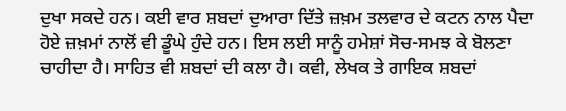ਦੁਖਾ ਸਕਦੇ ਹਨ। ਕਈ ਵਾਰ ਸ਼ਬਦਾਂ ਦੁਆਰਾ ਦਿੱਤੇ ਜ਼ਖ਼ਮ ਤਲਵਾਰ ਦੇ ਕਟਨ ਨਾਲ ਪੈਦਾ ਹੋਏ ਜ਼ਖ਼ਮਾਂ ਨਾਲੋਂ ਵੀ ਡੂੰਘੇ ਹੁੰਦੇ ਹਨ। ਇਸ ਲਈ ਸਾਨੂੰ ਹਮੇਸ਼ਾਂ ਸੋਚ-ਸਮਝ ਕੇ ਬੋਲਣਾ ਚਾਹੀਦਾ ਹੈ। ਸਾਹਿਤ ਵੀ ਸ਼ਬਦਾਂ ਦੀ ਕਲਾ ਹੈ। ਕਵੀ, ਲੇਖਕ ਤੇ ਗਾਇਕ ਸ਼ਬਦਾਂ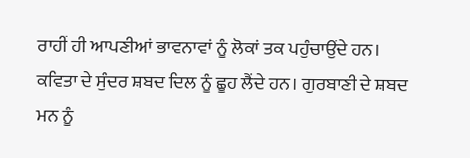ਰਾਹੀਂ ਹੀ ਆਪਣੀਆਂ ਭਾਵਨਾਵਾਂ ਨੂੰ ਲੋਕਾਂ ਤਕ ਪਹੁੰਚਾਉਂਦੇ ਹਨ।
ਕਵਿਤਾ ਦੇ ਸੁੰਦਰ ਸ਼ਬਦ ਦਿਲ ਨੂੰ ਛੂਹ ਲੈਂਦੇ ਹਨ। ਗੁਰਬਾਣੀ ਦੇ ਸ਼ਬਦ ਮਨ ਨੂੰ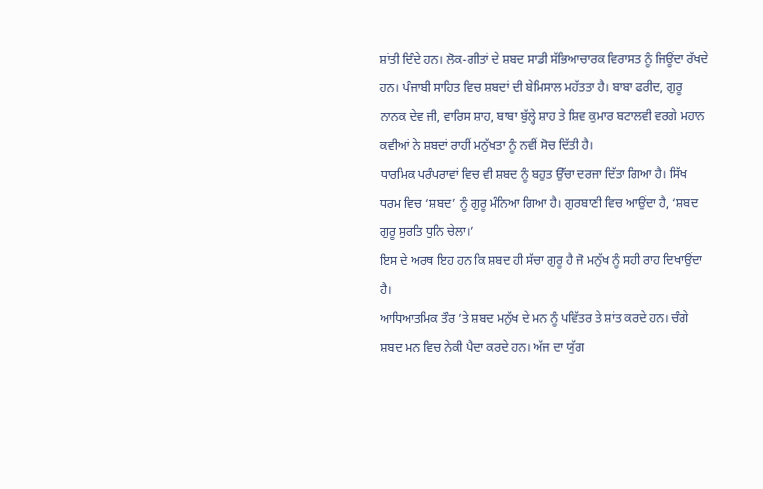ਸ਼ਾਂਤੀ ਦਿੰਦੇ ਹਨ। ਲੋਕ-ਗੀਤਾਂ ਦੇ ਸ਼ਬਦ ਸਾਡੀ ਸੱਭਿਆਚਾਰਕ ਵਿਰਾਸਤ ਨੂੰ ਜਿਊਂਦਾ ਰੱਖਦੇ ਹਨ। ਪੰਜਾਬੀ ਸਾਹਿਤ ਵਿਚ ਸ਼ਬਦਾਂ ਦੀ ਬੇਮਿਸਾਲ ਮਹੱਤਤਾ ਹੈ। ਬਾਬਾ ਫਰੀਦ, ਗੁਰੂ ਨਾਨਕ ਦੇਵ ਜੀ, ਵਾਰਿਸ ਸ਼ਾਹ, ਬਾਬਾ ਬੁੱਲ੍ਹੇ ਸ਼ਾਹ ਤੇ ਸ਼ਿਵ ਕੁਮਾਰ ਬਟਾਲਵੀ ਵਰਗੇ ਮਹਾਨ ਕਵੀਆਂ ਨੇ ਸ਼ਬਦਾਂ ਰਾਹੀਂ ਮਨੁੱਖਤਾ ਨੂੰ ਨਵੀਂ ਸੋਚ ਦਿੱਤੀ ਹੈ।
ਧਾਰਮਿਕ ਪਰੰਪਰਾਵਾਂ ਵਿਚ ਵੀ ਸ਼ਬਦ ਨੂੰ ਬਹੁਤ ਉੱਚਾ ਦਰਜਾ ਦਿੱਤਾ ਗਿਆ ਹੈ। ਸਿੱਖ ਧਰਮ ਵਿਚ ‘ਸ਼ਬਦ’ ਨੂੰ ਗੁਰੂ ਮੰਨਿਆ ਗਿਆ ਹੈ। ਗੁਰਬਾਣੀ ਵਿਚ ਆਉਂਦਾ ਹੈ, ‘ਸ਼ਬਦ ਗੁਰੂ ਸੁਰਤਿ ਧੁਨਿ ਚੇਲਾ।’
ਇਸ ਦੇ ਅਰਥ ਇਹ ਹਨ ਕਿ ਸ਼ਬਦ ਹੀ ਸੱਚਾ ਗੁਰੂ ਹੈ ਜੋ ਮਨੁੱਖ ਨੂੰ ਸਹੀ ਰਾਹ ਦਿਖਾਉਂਦਾ ਹੈ।
ਆਧਿਆਤਮਿਕ ਤੌਰ ’ਤੇ ਸ਼ਬਦ ਮਨੁੱਖ ਦੇ ਮਨ ਨੂੰ ਪਵਿੱਤਰ ਤੇ ਸ਼ਾਂਤ ਕਰਦੇ ਹਨ। ਚੰਗੇ ਸ਼ਬਦ ਮਨ ਵਿਚ ਨੇਕੀ ਪੈਦਾ ਕਰਦੇ ਹਨ। ਅੱਜ ਦਾ ਯੁੱਗ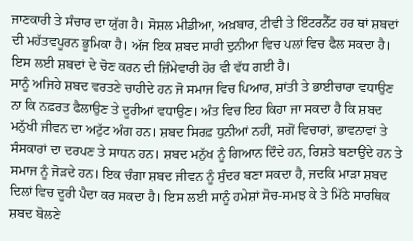ਜਾਣਕਾਰੀ ਤੇ ਸੰਚਾਰ ਦਾ ਯੁੱਗ ਹੈ। ਸੋਸ਼ਲ ਮੀਡੀਆ, ਅਖ਼ਬਾਰ, ਟੀਵੀ ਤੇ ਇੰਟਰਨੈੱਟ ਹਰ ਥਾਂ ਸ਼ਬਦਾਂ ਦੀ ਮਹੱਤਵਪੂਰਨ ਭੂਮਿਕਾ ਹੈ। ਅੱਜ ਇਕ ਸ਼ਬਦ ਸਾਰੀ ਦੁਨੀਆ ਵਿਚ ਪਲਾਂ ਵਿਚ ਫੈਲ ਸਕਦਾ ਹੈ। ਇਸ ਲਈ ਸ਼ਬਦਾਂ ਦੇ ਚੋਣ ਕਰਨ ਦੀ ਜ਼ਿੰਮੇਵਾਰੀ ਹੋਰ ਵੀ ਵੱਧ ਗਈ ਹੈ।
ਸਾਨੂੰ ਅਜਿਹੇ ਸ਼ਬਦ ਵਰਤਣੇ ਚਾਹੀਦੇ ਹਨ ਜੋ ਸਮਾਜ ਵਿਚ ਪਿਆਰ, ਸ਼ਾਂਤੀ ਤੇ ਭਾਈਚਾਰਾ ਵਧਾਉਣ ਨਾ ਕਿ ਨਫ਼ਰਤ ਫੈਲਾਉਣ ਤੇ ਦੂਰੀਆਂ ਵਧਾਉਣ। ਅੰਤ ਵਿਚ ਇਹ ਕਿਹਾ ਜਾ ਸਕਦਾ ਹੈ ਕਿ ਸ਼ਬਦ ਮਨੁੱਖੀ ਜੀਵਨ ਦਾ ਅਟੁੱਟ ਅੰਗ ਹਨ। ਸ਼ਬਦ ਸਿਰਫ਼ ਧੁਨੀਆਂ ਨਹੀਂ, ਸਗੋਂ ਵਿਚਾਰਾਂ, ਭਾਵਨਾਵਾਂ ਤੇ ਸੰਸਕਾਰਾਂ ਦਾ ਦਰਪਣ ਤੇ ਸਾਧਨ ਹਨ। ਸ਼ਬਦ ਮਨੁੱਖ ਨੂੰ ਗਿਆਨ ਦਿੰਦੇ ਹਨ, ਰਿਸ਼ਤੇ ਬਣਾਉਂਦੇ ਹਨ ਤੇ ਸਮਾਜ ਨੂੰ ਜੋੜਦੇ ਹਨ। ਇਕ ਚੰਗਾ ਸ਼ਬਦ ਜੀਵਨ ਨੂੰ ਸੁੰਦਰ ਬਣਾ ਸਕਦਾ ਹੈ, ਜਦਕਿ ਮਾੜਾ ਸ਼ਬਦ ਦਿਲਾਂ ਵਿਚ ਦੂਰੀ ਪੈਦਾ ਕਰ ਸਕਦਾ ਹੈ। ਇਸ ਲਈ ਸਾਨੂੰ ਹਮੇਸ਼ਾਂ ਸੋਚ-ਸਮਝ ਕੇ ਤੇ ਮਿੱਠੇ ਸਾਰਥਿਕ ਸ਼ਬਦ ਬੋਲਣੇ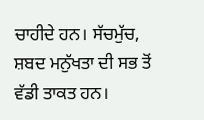ਚਾਹੀਦੇ ਹਨ। ਸੱਚਮੁੱਚ, ਸ਼ਬਦ ਮਨੁੱਖਤਾ ਦੀ ਸਭ ਤੋਂ ਵੱਡੀ ਤਾਕਤ ਹਨ।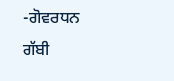-ਗੋਵਰਧਨ ਗੱਬੀ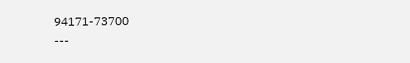94171-73700
---